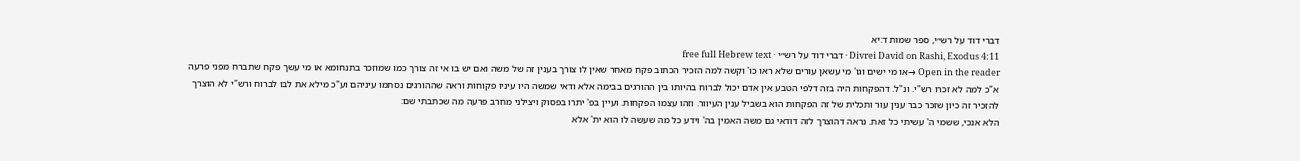דברי דוד על רש״י, ספר שמות ד:יא
Divrei David on Rashi, Exodus 4:11 · דברי דוד על רש״י · free full Hebrew text
Open in the reader →או מי ישים וגו' מי עשאן עורים שלא ראו כו' וקשה למה הזכיר הכתוב פקח מאחר שאין לו צורך בענין זה של משה ואם יש בו אי זה צורך כמו שמוזכר בתנחומא או מי עשך פקח שתברח מפני פרעה א"כ למה לא זכרו רש"י. ונ"ל. דהפקחות היה בזה דלפי הטבע אין אדם יכול לברוח בהיותו בין ההורגים בבימה אלא ודאי שמשה היו עיניו פקוחות וראה שההורגים נסתמו עיניהם וע"כ מילא את לבו לברוח ורש"י לא הוצרך להזכיר זה כיון שזכר כבר ענין עור ותכלית של זה הפקחות הוא בשביל ענין העיוור. וזהו עצמו הפקחות. ועיין בפ' יתרו בפסוק ויצילני מחרב פרעה מה שכתבתי שם:
הלא אנכי, ששמי ה' עשיתי כל זאת. נראה דהוצרך לזה דודאי גם משה האמין בה' וידע כל מה שעשה לו הוא ית' אלא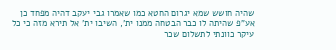שהיה חושש שמא יגרום החטא כמו שאמרו גבי יעקב דהיה מפחד כן אע"פ שהיתה לו כבר הבטחה ממנו ית', השיבו ית' אל תירא מזה כי כל עיקר כוונתי לתשלום שכר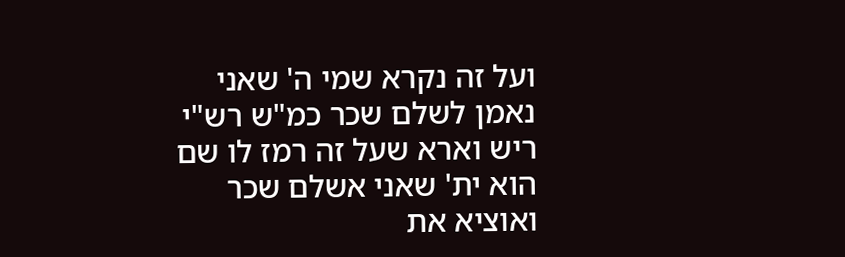ועל זה נקרא שמי ה' שאני נאמן לשלם שכר כמ"ש רש"י ריש וארא שעל זה רמז לו שם הוא ית' שאני אשלם שכר ואוציא את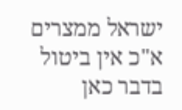ישראל ממצרים א"כ אין ביטול בדבר כאן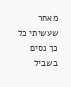מאחר שעשיתי כל כך נסים בשביל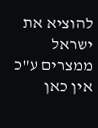להוציא את ישראל ממצרים ע"כ אין כאן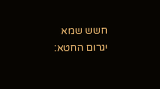חשש שמא יגרום החטא: